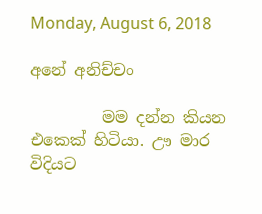Monday, August 6, 2018

අනේ අනිච්චං

         මම දන්න කියන එකෙක් හිටියා. ඌ මාර විදියට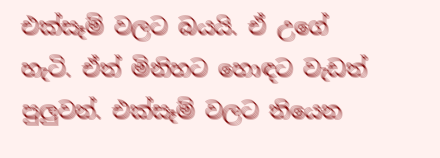එක්සෑම් වලට බයයි. ඒ උගේ හැටි. ඒත් මිනිහට හොඳට වැඩත් පුලුවන්. එක්සෑම් වලට තියෙන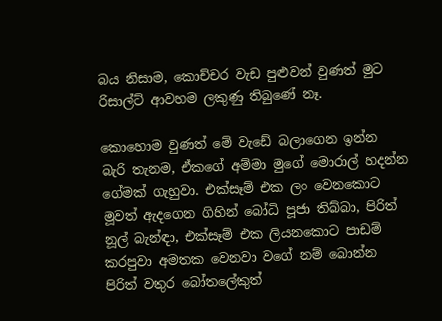බය නිසාම, කොච්චර වැඩ පුළුවන් වුණත් මුට රිසාල්ට් ආවහම ලකුණු තිබුණේ නෑ.

කොහොම වුණත් මේ වැඩේ බලාගෙන ඉන්න බැරි තැනම, ඒකගේ අම්මා මුගේ මොරාල් හදන්න ගේමක් ගැහුවා. එක්සෑම් එක ලං වෙනකොට මූවත් ඇදගෙන ගිහින් බෝධි පූජා තිබ්බා, පිරිත් නූල් බැන්ඳා, එක්සෑම් එක ලියනකොට පාඩම් කරපුවා අමතක වෙනවා වගේ නම් බොන්න පිරිත් වතුර බෝතලේකුත්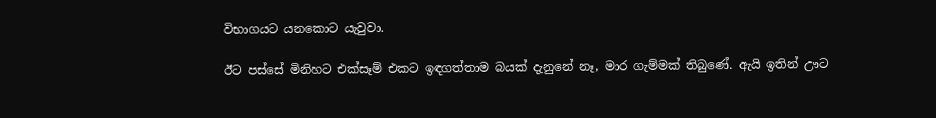විභාගයට යනකොට යැවුවා.

ඊට පස්සේ මිනිහට එක්සෑම් එකට ඉඳගත්තාම බයක් දැනුනේ නෑ, මාර ගැම්මක් තිබුණේ. ඇයි ඉතින් ඌට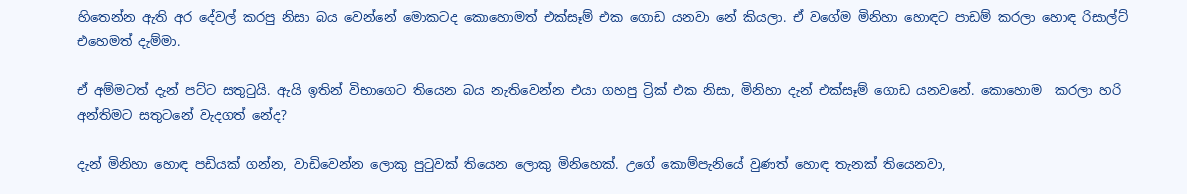හිතෙන්න ඇති අර දේවල් කරපු නිසා බය වෙන්නේ මොකටද කොහොමත් එක්සෑම් එක ගොඩ යනවා නේ කියලා. ඒ වගේම මිනිහා හොඳට පාඩම් කරලා හොඳ රිසාල්ට් එහෙමත් දැම්මා.

ඒ අම්මටත් දැන් පට්ට සතුටුයි. ඇයි ඉතින් විභාගෙට තියෙන බය නැතිවෙන්න එයා ගහපු ට්‍රික් එක නිසා, මිනිහා දැන් එක්සෑම් ගොඩ යනවනේ. කොහොම  කරලා හරි අන්තිමට සතුටනේ වැදගත් නේද?

දැන් මිනිහා හොඳ පඩියක් ගන්න, වාඩිවෙන්න ලොකු පුටුවක් තියෙන ලොකු මිනිහෙක්. උගේ කොම්පැනියේ වුණත් හොඳ තැනක් තියෙනවා,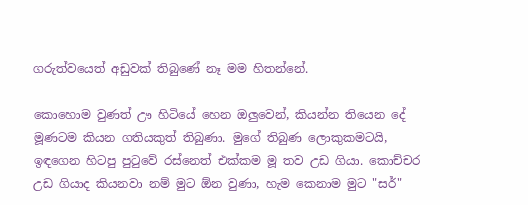ගරුත්වයෙත් අඩුවක් තිබුණේ නෑ මම හිතන්නේ.

කොහොම වුණත් ඌ හිටියේ හෙන ඔලුවෙන්, කියන්න තියෙන දේ මූණටම කියන ගතියකුත් තිබුණා. මුගේ තිබුණ ලොකුකමටයි, ඉඳගෙන හිටපු පුටුවේ රස්නෙත් එක්කම මූ තව උඩ ගියා. කොච්චර උඩ ගියාද කියනවා නම් මුට ඕන වුණා, හැම කෙනාම මුට "සර්"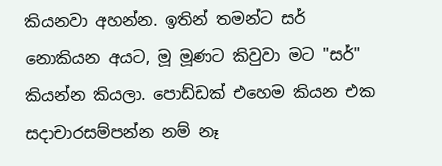කියනවා අහන්න. ඉතින් තමන්ට සර් නොකියන අයට, මූ මූණට කිවුවා මට "සර්" කියන්න කියලා. පොඩ්ඩක් එහෙම කියන එක සදාචාරසම්පන්න නම් නෑ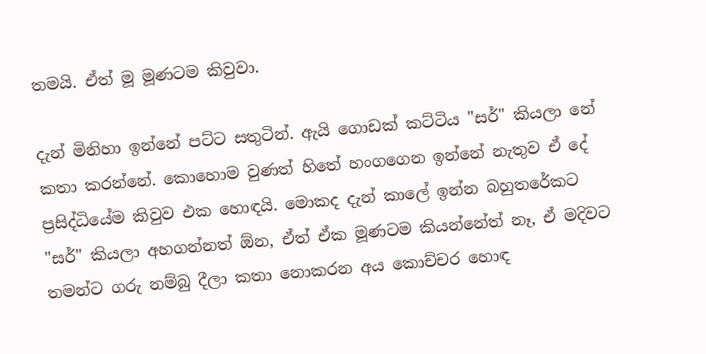තමයි. ඒත් මූ මූණටම කිවුවා.

දැන් මිනිහා ඉන්නේ පට්ට සතුටින්. ඇයි ගොඩක් කට්ටිය "සර්" කියලා නේ කතා කරන්නේ. කොහොම වුණත් හිතේ හංගගෙන ඉන්නේ නැතුව ඒ දේ ප්‍රසිද්ධියේම කිවුව එක හොඳයි. මොකද දැන් කාලේ ඉන්න බහුතරේකට "සර්" කියලා අහගන්නත් ඕන, ඒත් ඒක මූණටම කියන්නේත් නෑ, ඒ මදිවට තමන්‍ට ගරු නම්බු දීලා කතා නොකරන අය කොච්චර හොඳ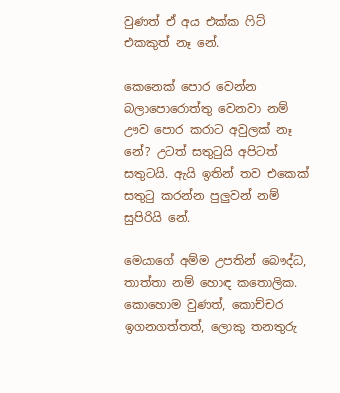වුණත් ඒ අය එක්ක ෆිට් එකකුත් නෑ නේ.

කෙනෙක් පොර වෙන්න බලාපොරොත්තු වෙනවා නම් ඌව පොර කරාට අවුලක් නෑ නේ? උටත් සතුටුයි අපිටත් සතුටයි. ඇයි ඉතින් තව එකෙක් සතුටු කරන්න පුලුවන් නම් සුපිරියි නේ.

මෙයාගේ අම්ම උපතින් බෞද්ධ, තාත්තා නම් හොඳ කතොලික. කොහොම වුණත්, කොච්චර ඉගනගත්තත්, ලොකු තනතුරු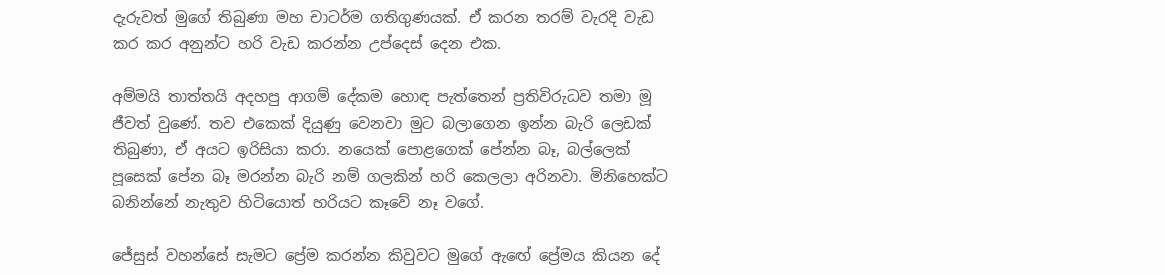දැරුවත් මුගේ තිබුණා මහ චාටර්ම ගතිගුණයක්. ඒ කරන තරම් වැරදි වැඩ කර කර අනුන්ට හරි වැඩ කරන්න උප්දෙස් දෙන එක.

අම්මයි තාත්තයි අදහපු ආගම් දේකම හොඳ පැත්තෙන් ප්‍රතිවිරුධව තමා මූ ජීවත් වුණේ. තව එකෙක් දියුණු වෙනවා මුට බලාගෙන ඉන්න බැරි ලෙඩක් තිබුණා, ඒ අයට ඉරිසියා කරා. නයෙක් පොළගෙක් පේන්න බෑ, බල්ලෙක් පූසෙක් පේන බෑ මරන්න බැරි නම් ගලකින් හරි කෙලලා අරිනවා. මිනිහෙක්ට බනින්නේ නැතුව හිටියොත් හරියට කෑවේ නෑ වගේ.

ජේසුස් වහන්සේ සැමට ප්‍රේම කරන්න කිවුවට මුගේ ඇඟේ ප්‍රේමය කියන දේ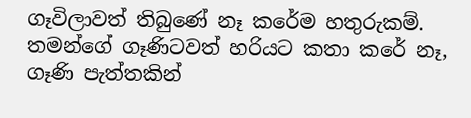ගෑවිලාවත් තිබුණේ නෑ කරේම හතුරුකම්. තමන්ගේ ගෑණිටවත් හරියට කතා කරේ නෑ, ගෑණි පැත්තකින්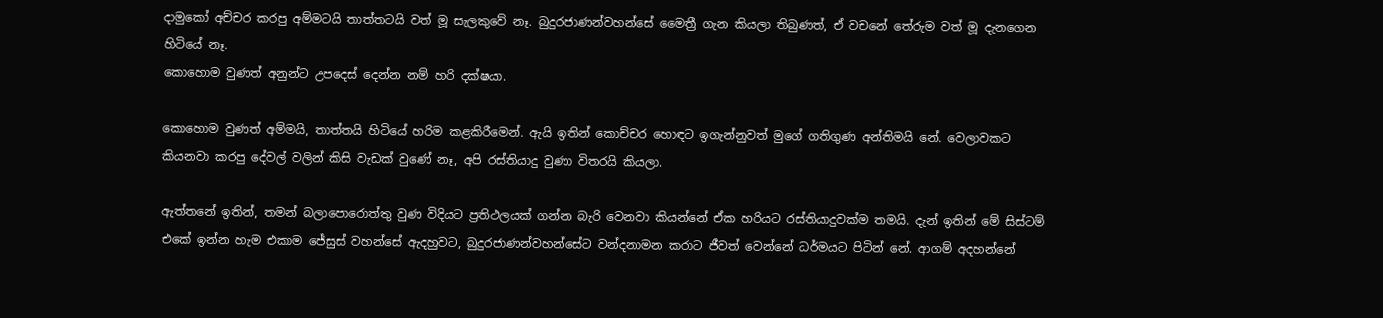දාමුකෝ අච්චර කරපු අම්මටයි තාත්තටයි වත් මූ සැලකුවේ නෑ. බුදුරජාණන්වහන්සේ මෛත්‍රී ගැන කියලා තිබුණත්, ඒ වචනේ තේරුම වත් මූ දැනගෙන හිටියේ නෑ.
කොහොම වුණත් අනුන්ට උපදෙස් දෙන්න නම් හරි දක්ෂයා.

කොහොම වුණත් අම්මයි, තාත්තයි හිටියේ හරිම කළකිරීමෙන්. ඇයි ඉතින් කොච්චර හොඳට ඉගැන්නුවත් මුගේ ගතිගුණ අන්තිමයි නේ. වෙලාවකට කියනවා කරපු දේවල් වලින් කිසි වැඩක් වුණේ නෑ, අපි රස්තියාදු වුණා විතරයි කියලා.

ඇත්තනේ ඉතින්, තමන් බලාපොරොත්තු වුණ විදියට ප්‍රතිථලයක් ගන්න බැරි වෙනවා කියන්නේ ඒක හරියට රස්තියාදුවක්ම තමයි. දැන් ඉතින් මේ සිස්ටම් එකේ ඉන්න හැම එකාම ජේසුස් වහන්සේ ඇදහුවට, බුදුරජාණන්වහන්සේට වන්දනාමන කරාට ජීවත් වෙන්නේ ධර්මයට පිටින් නේ. ආගම් අදහන්නේ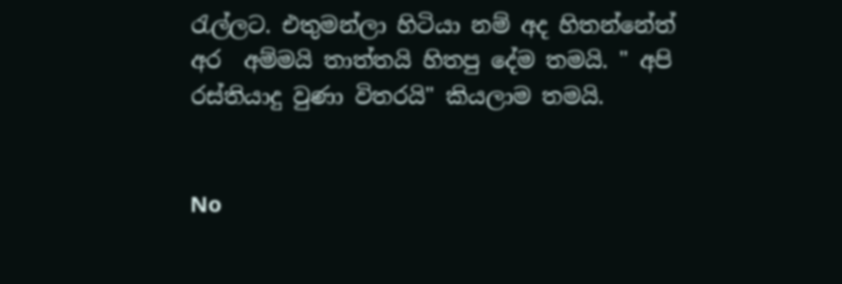රැල්ලට. එතුමන්ලා හිටියා නම් අද හිතන්නේත් අර  අම්මයි තාත්තයි හිතපු දේම තමයි. " අපි රස්තියාදු වුණා විතරයි" කියලාම තමයි.


No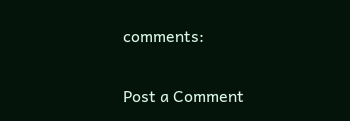comments:

Post a Comment